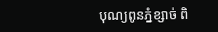បុណ្យពូនភ្នំខ្សាច់ ពិ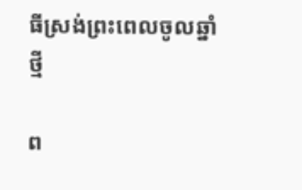ធីស្រង់ព្រះពេលចូលឆ្នាំថ្មី

ព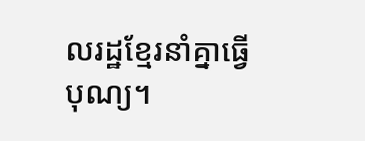លរដ្ឋខ្មែរនាំគ្នាធ្វើបុណ្យ។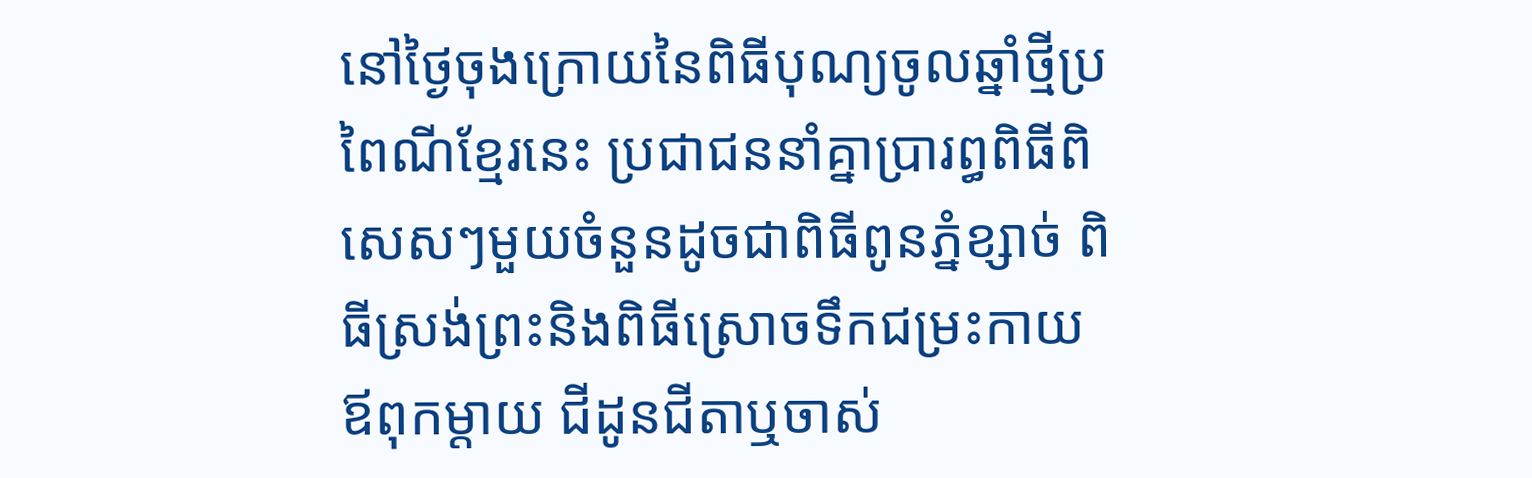នៅថ្ងៃចុងក្រោយនៃពិធីបុណ្យចូលឆ្នាំថ្មីប្រពៃណីខ្មែរនេះ ប្រជាជននាំគ្នាប្រារព្ធពិធីពិសេសៗមួយចំនួនដូចជាពិធីពូនភ្នំខ្សាច់ ពិធីស្រង់ព្រះនិងពិធីស្រោចទឹកជម្រះកាយឪពុកម្តាយ ជីដូនជីតាឬចាស់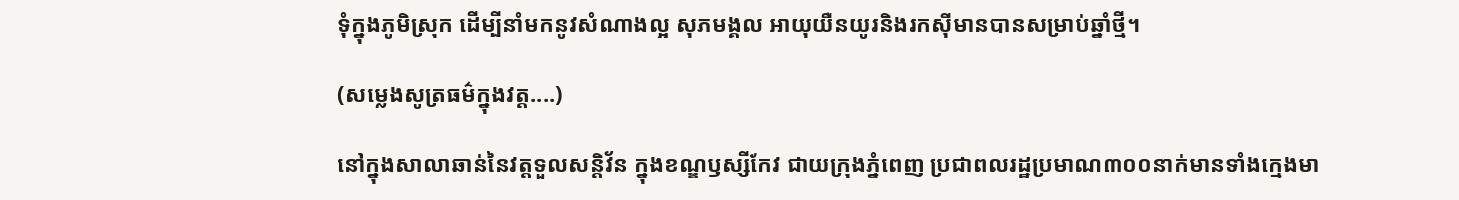ទុំក្នុងភូមិស្រុក ដើម្បីនាំមកនូវសំណាងល្អ សុភមង្គល អាយុយឺនយូរនិងរកស៊ីមានបានសម្រាប់ឆ្នាំថ្មី។

(សម្លេងសូត្រធម៌ក្នុងវត្ត....)

នៅក្នុងសាលាឆាន់នៃវត្តទួលសន្តិវ័ន ក្នុងខណ្ឌឫស្សីកែវ ជាយក្រុងភ្នំពេញ ប្រជាពលរដ្ឋប្រមាណ៣០០នាក់មានទាំងក្មេងមា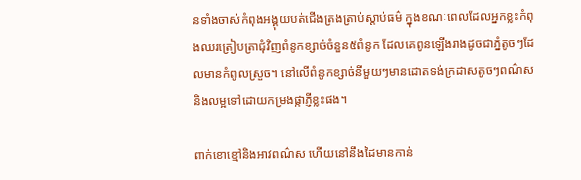នទាំងចាស់កំពុងអង្គុយបត់ជើងត្រងត្រាប់ស្តាប់ធម៌ ក្នុងខណៈពេលដែលអ្នកខ្លះកំពុងឈរត្រៀបត្រាជុំវិញពំនូកខ្សាច់ចំនួន៥ពំនូក ដែលគេពូនឡើងរាងដូចជាភ្នំតូចៗដែលមានកំពូលស្រួច។ នៅលើពំនូកខ្សាច់នីមួយៗមានដោតទង់ក្រដាសតូចៗពណ៌ស និងលម្អទៅដោយកម្រងផ្កាភ្ញីខ្លះផង។

ពាក់ខោខ្មៅនិងអាវពណ៌ស ហើយនៅនឹងដៃមានកាន់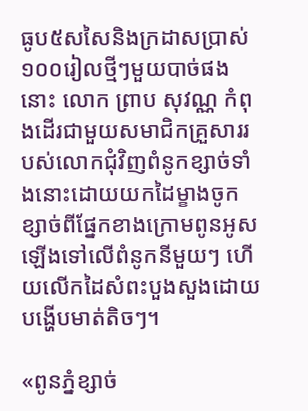ធូប៥សសៃនិងក្រដាសប្រាស់១០០រៀលថ្មីៗមួយបាច់ផងនោះ លោក ព្រាប សុវណ្ណ កំពុងដើរជាមួយសមាជិកគ្រួសាររបស់លោកជុំវិញពំនូកខ្សាច់ទាំងនោះដោយយកដៃម្ខាងចូកខ្សាច់ពីផ្នែកខាងក្រោមពូនអូសឡើងទៅលើពំនូកនីមួយៗ ហើយលើកដៃសំពះបួងសួងដោយបង្ហើបមាត់តិចៗ។

«ពូនភ្នំខ្សាច់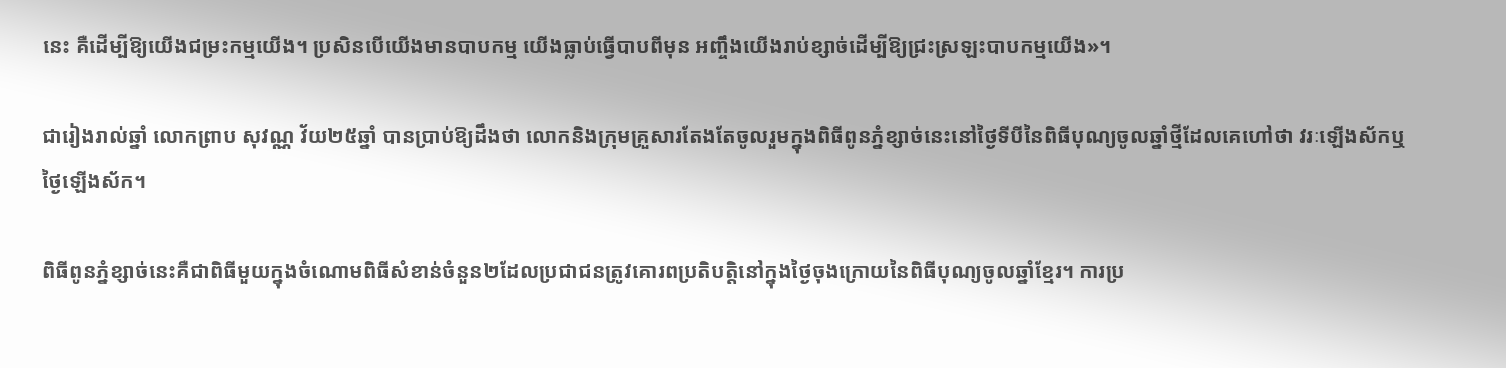នេះ គឺដើម្បីឱ្យយើងជម្រះកម្មយើង។ ប្រសិនបើយើងមានបាបកម្ម យើងធ្លាប់ធ្វើបាបពីមុន អញ្ចឹងយើងរាប់ខ្សាច់ដើម្បីឱ្យជ្រះស្រឡះបាបកម្មយើង»។

ជារៀងរាល់ឆ្នាំ លោកព្រាប សុវណ្ណ វ័យ២៥ឆ្នាំ បានប្រាប់ឱ្យដឹងថា លោកនិងក្រុមគ្រួសារតែងតែចូលរួមក្នុងពិធីពូនភ្នំខ្សាច់នេះនៅថ្ងៃទីបីនៃពិធីបុណ្យចូលឆ្នាំថ្មីដែលគេហៅថា វរៈឡើងស័កឬថ្ងៃឡើងស័ក។

ពិធីពូនភ្នំខ្សាច់នេះគឺជាពិធីមួយក្នុងចំណោមពិធីសំខាន់ចំនួន២ដែលប្រជាជនត្រូវគោរពប្រតិបត្តិនៅក្នុងថ្ងៃចុងក្រោយនៃពិធីបុណ្យចូលឆ្នាំខ្មែរ។ ការប្រ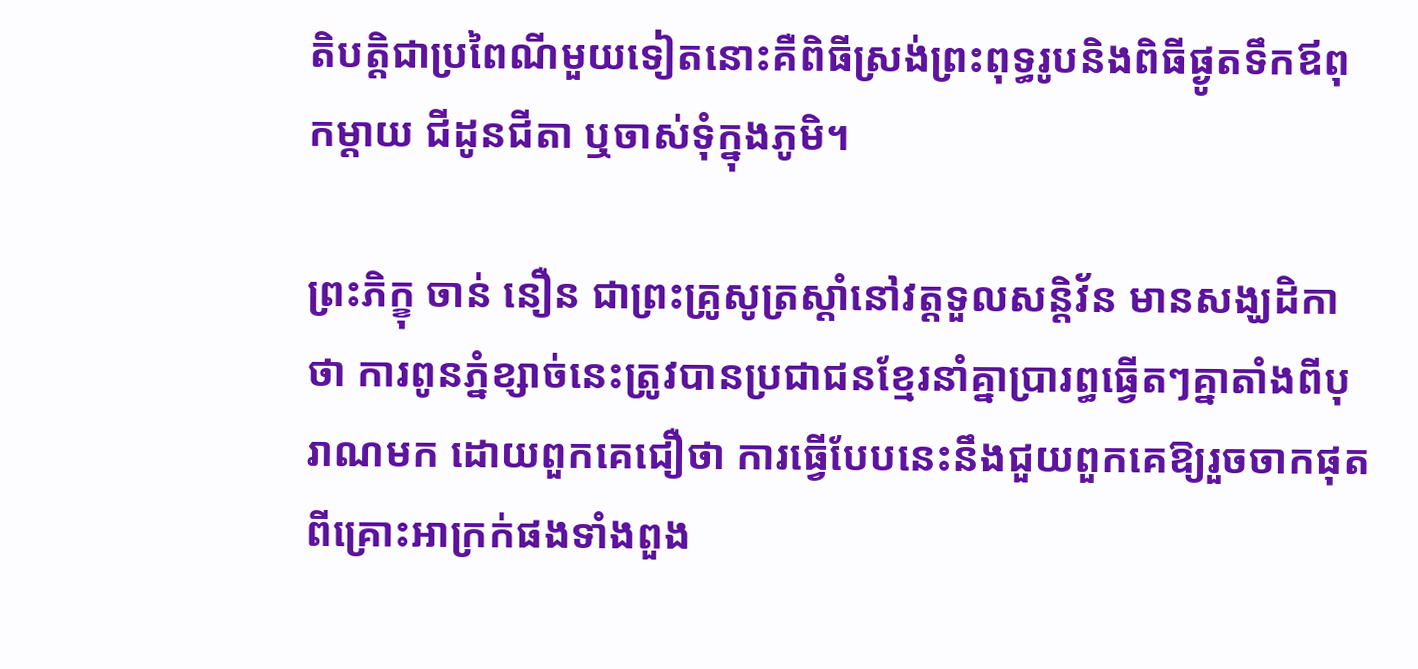តិបត្តិជាប្រពៃណីមួយទៀតនោះគឺពិធីស្រង់ព្រះពុទ្ធរូបនិងពិធីផ្ងូតទឹកឪពុកម្តាយ ជីដូនជីតា ឬចាស់ទុំក្នុងភូមិ។

ព្រះភិក្ខុ ចាន់ នឿន ជាព្រះគ្រូសូត្រស្តាំនៅវត្តទួលសន្តិវ័ន មានសង្ឃដិកាថា ការពូនភ្នំខ្សាច់នេះត្រូវបានប្រជាជនខ្មែរនាំគ្នាប្រារព្ធធ្វើតៗគ្នាតាំងពីបុរាណមក ដោយពួកគេជឿថា ការធ្វើបែបនេះនឹងជួយពួកគេឱ្យរួចចាកផុតពីគ្រោះអាក្រក់ផងទាំងពួង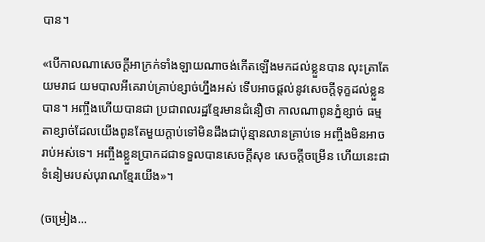បាន។

«បើកាលណាសេចក្តីអាក្រក់ទាំងឡាយណាចង់កើតឡើងមកដល់ខ្លួនបាន លុះត្រាតែយមរាជ យមបាលអីគេរាប់គ្រាប់ខ្សាច់ហ្នឹងអស់ ទើបអាចផ្តល់នូវសេចក្តីទុក្ខដល់ខ្លួនបាន។ អញ្ចឹងហើយបានជា ប្រជាពលរដ្ឋខ្មែរមានជំនឿថា កាលណាពូនភ្នំខ្សាច់ ធម្មតាខ្សាច់ដែលយើងពូនតែមួយក្តាប់ទៅមិនដឹងជាប៉ុន្មានលានគ្រាប់ទេ អញ្ចឹងមិនអាចរាប់អស់ទេ។ អញ្ចឹងខ្លួនបា្រកដជាទទួលបានសេចក្តីសុខ សេចក្តីចម្រើន ហើយនេះជាទំនៀមរបស់បុរាណខ្មែរយើង»។

(ចម្រៀង...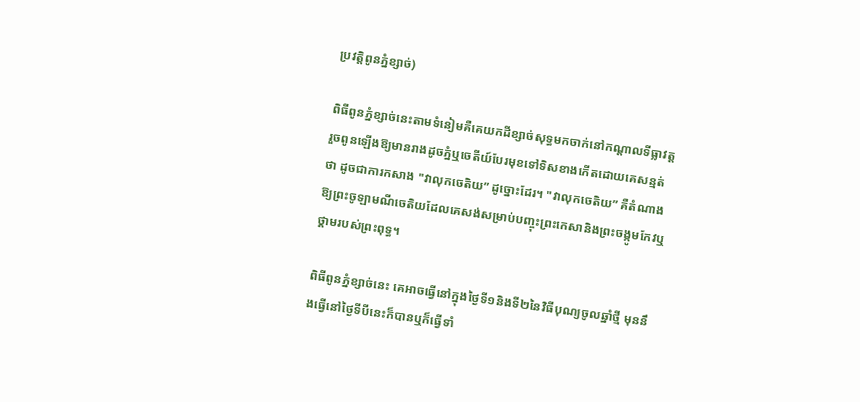ប្រវត្តិពូនភ្នំខ្សាច់)

ពិធីពូនភ្នំខ្សាច់នេះតាមទំនៀមគឺគេយកដីខ្សាច់សុទ្ធមកចាក់នៅកណ្តាលទីធ្លាវត្ត រួចពូនឡើងឱ្យមានរាងដូចភ្នំឬចេតីយ៍បែរមុខទៅទិសខាងកើតដោយគេសន្មត់ថា ដូចជាការកសាង "វាលុកចេតិយ” ដូច្នោះដែរ។ "វាលុកចេតិយ” គឺតំណាងឱ្យព្រះចូឡាមណីចេតិយដែលគេសង់សម្រាប់បញ្ចុះព្រះកេសានិងព្រះចង្កូមកែវឬថ្គាមរបស់ព្រះពុទ្ធ។

ពិធីពូនភ្នំខ្សាច់នេះ គេអាចធ្វើនៅក្នុងថ្ងៃទី១និងទី២នៃវិធីបុណ្យចូលឆ្នាំថ្មី មុននឹងធ្វើនៅថ្ងៃទីបីនេះក៏បានឬក៏ធ្វើទាំ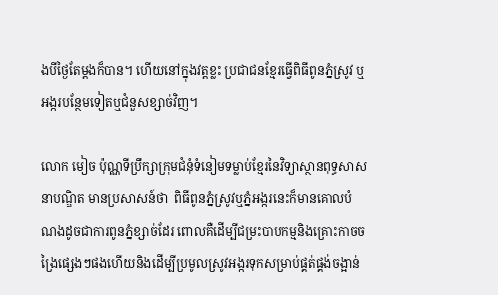ងបីថ្ងៃតែម្តងក៏បាន។ ហើយនៅក្នុងវត្តខ្លះ ប្រជាជនខ្មែរធ្វើពិធីពូនភ្នំស្រូវ ឬអង្ករបន្ថែមទៀតឬជំនួសខ្សាច់វិញ។

លោក មៀច ប៉ុណ្ណទីប្រឹក្សាក្រុមជំនុំទំនៀមទម្លាប់ខ្មែរនៃវិទ្យាស្ថានពុទ្ធសាសនាបណ្ឌិត មានប្រសាសន៍ថា  ពិធីពូនភ្នំស្រូវឬភ្នំអង្ករនេះក៏មានគោលបំណងដូចជាការពូនភ្នំខ្សាច់ដែរ ពោលគឺដើម្បីជម្រះបាបកម្មនិងគ្រោះកាចចង្រៃផ្សេងៗផងហើយនិងដើម្បីប្រមូលស្រូវអង្ករទុកសម្រាប់ផ្គត់ផ្គង់ចង្អាន់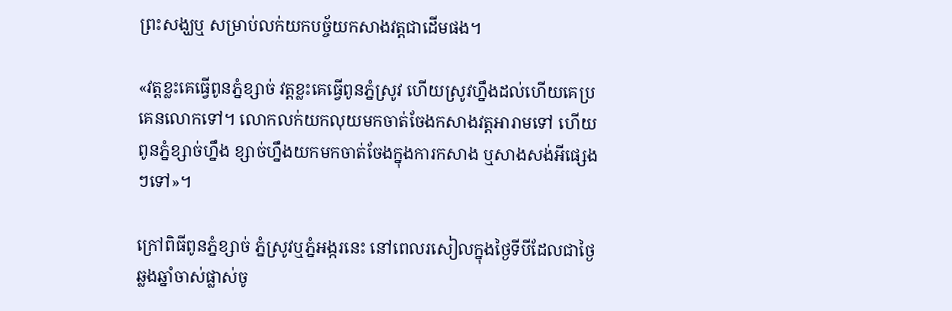ព្រះសង្ឃឬ សម្រាប់លក់យកបច្ច័យកសាងវត្តជាដើមផង។

«វត្តខ្លះគេធ្វើពូនភ្នំខ្សាច់ វត្តខ្លះគេធ្វើពូនភ្នំស្រូវ ហើយស្រូវហ្នឹងដល់ហើយគេប្រគេនលោកទៅ។ លោកលក់យកលុយមកចាត់ចែងកសាងវត្តអារាមទៅ ហើយពូនភ្នំខ្សាច់ហ្នឹង ខ្សាច់ហ្នឹងយកមកចាត់ចែងក្នុងការកសាង ឬសាងសង់អីផ្សេងៗទៅ»។

ក្រៅពិធីពូនភ្នំខ្សាច់ ភ្នំស្រូវឬភ្នំអង្ករនេះ នៅពេលរសៀលក្នុងថ្ងៃទីបីដែលជាថ្ងៃឆ្លងឆ្នាំចាស់ផ្លាស់ចូ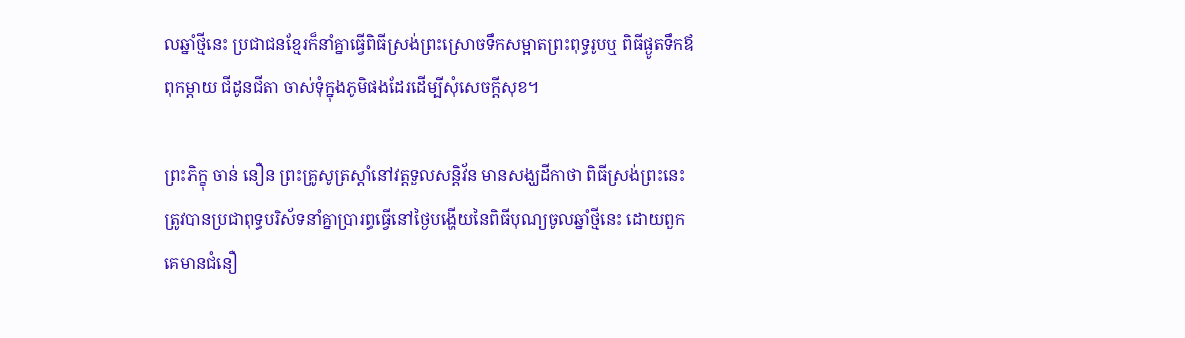លឆ្នាំថ្មីនេះ ប្រជាជនខ្មែរក៏នាំគ្នាធ្វើពិធីស្រង់ព្រះស្រោចទឹកសម្អាតព្រះពុទ្ធរូបឬ ពិធីផ្ងូតទឹកឪពុកម្តាយ ជីដូនជីតា ចាស់ទុំក្នុងភូមិផងដែរដើម្បីសុំសេចក្តីសុខ។

ព្រះភិក្ខុ ចាន់ នឿន ព្រះគ្រូសូត្រស្តាំនៅវត្តទួលសន្តិវ័ន មានសង្ឃដីកាថា ពិធីស្រង់ព្រះនេះត្រូវបានប្រជាពុទ្ធបរិស័ទនាំគ្នាប្រារព្ធធ្វើនៅថ្ងៃបង្ហើយនៃពិធីបុណ្យចូលឆ្នាំថ្មីនេះ ដោយពួកគេមានជំនឿ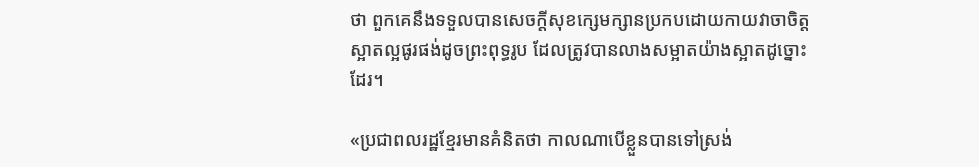ថា ពួកគេនឹងទទួលបានសេចក្តីសុខក្សេមក្សានប្រកបដោយកាយវាចាចិត្តស្អាតល្អផូរផង់ដូចព្រះពុទ្ធរូប ដែលត្រូវបានលាងសម្អាតយ៉ាងស្អាតដូច្នោះដែរ។

«ប្រជាពលរដ្ឋខ្មែរមានគំនិតថា កាលណាបើខ្លួនបានទៅស្រង់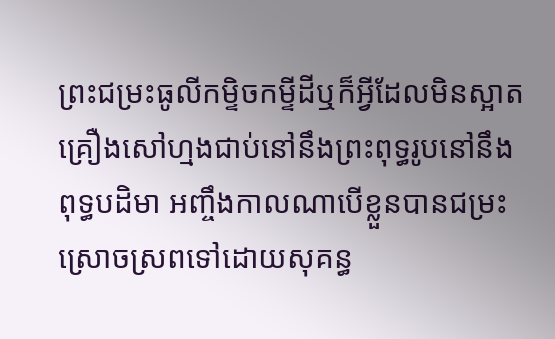ព្រះជម្រះធូលីកម្ទិចកម្ទីដីឬក៏អ្វីដែលមិនស្អាតគ្រឿងសៅហ្មងជាប់នៅនឹងព្រះពុទ្ធរូបនៅនឹងពុទ្ធបដិមា អញ្ចឹងកាលណាបើខ្លួនបានជម្រះស្រោចស្រពទៅដោយសុគន្ធ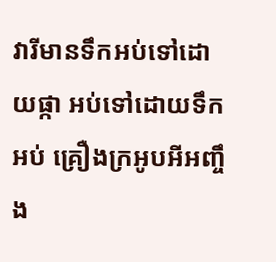វារីមានទឹកអប់ទៅដោយផ្កា អប់ទៅដោយទឹកអប់ គ្រឿងក្រអូបអីអញ្ចឹង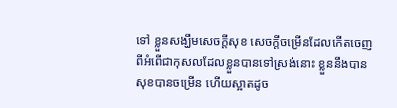ទៅ ខ្លួនសង្ឃឹមសេចក្តីសុខ សេចក្តីចម្រើនដែលកើតចេញពីអំពើជាកុសលដែលខ្លួនបានទៅស្រង់នោះ ខ្លួននឹងបានសុខបានចម្រើន ហើយស្អាតដូច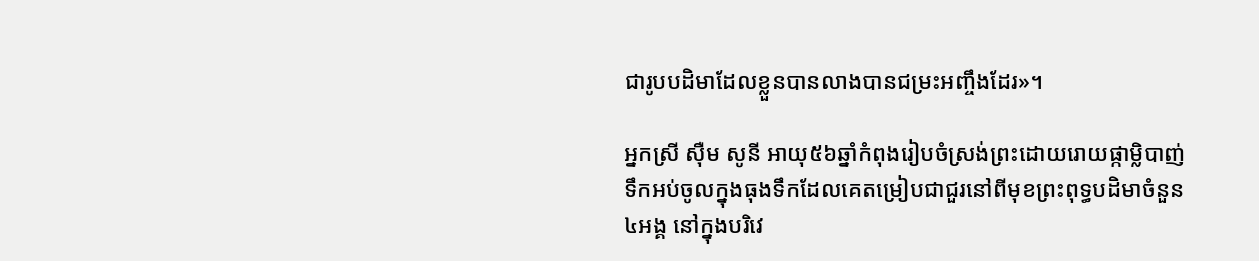ជារូបបដិមាដែលខ្លួនបានលាងបានជម្រះអញ្ចឹងដែរ»។

អ្នកស្រី ស៊ឺម សូនី អាយុ៥៦ឆ្នាំកំពុងរៀបចំស្រង់ព្រះដោយរោយផ្កាម្លិបាញ់ទឹកអប់ចូលក្នុងធុងទឹកដែលគេតម្រៀបជាជួរនៅពីមុខព្រះពុទ្ធបដិមាចំនួន៤អង្គ នៅក្នុងបរិវេ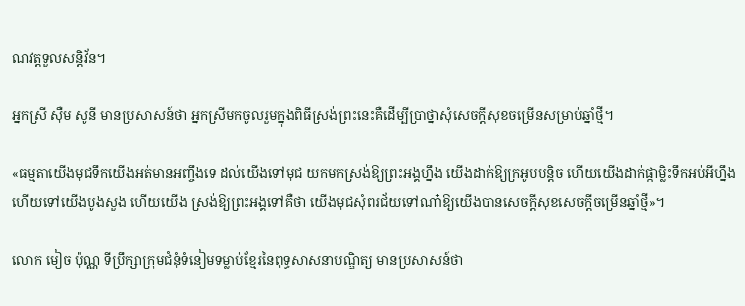ណវត្តទួលសន្តិវ័ន។

អ្នកស្រី ស៊ឺម សូនី មានប្រសាសន៍ថា អ្នកស្រីមកចូលរួមក្នុងពិធីស្រង់ព្រះនេះគឺដើម្បីប្រាថ្នាសុំសេចក្តីសុខចម្រើនសម្រាប់ឆ្នាំថ្មី។

«ធម្មតាយើងមុជទឹកយើងអត់មានអញ្ចឹងទេ ដល់យើងទៅមុជ យកមកស្រង់ឱ្យព្រះអង្គហ្នឹង យើងដាក់ឱ្យក្រអូបបន្តិច ហើយយើងដាក់ផ្កាម្លិះទឹកអប់អីហ្នឹង ហើយទៅយើងបូងសួង ហើយយើង ស្រង់ឱ្យព្រះអង្គទៅគឺថា យើងមុជសុំពរជ័យទៅណា៎ឱ្យយើងបានសេចក្តីសុខសេចក្តីចម្រើនឆ្នាំថ្មី»។

លោក មៀច ប៉ុណ្ណ ទីប្រឹក្សាក្រុមជំនុំទំនៀមទម្លាប់ខ្មែរនៃពុទ្ធសាសនាបណ្ឌិត្យ មានប្រសាសន៍ថា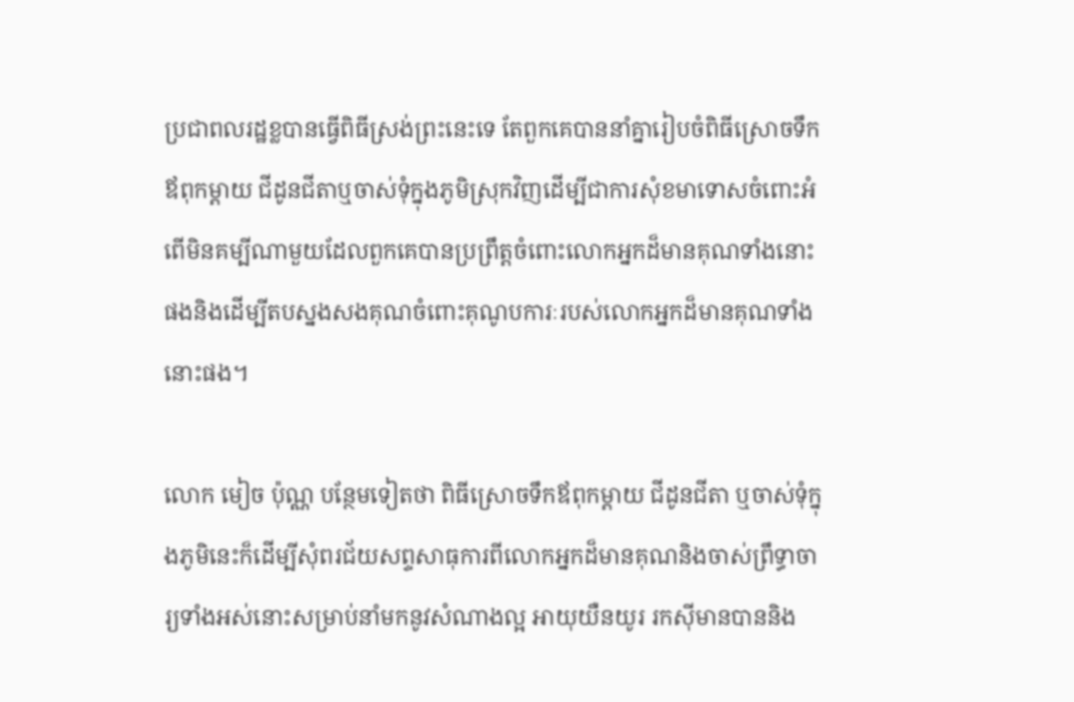ប្រជាពលរដ្ឋខ្លបានធ្វើពិធីស្រង់ព្រះនេះទេ តែពួកគេបាននាំគ្នារៀបចំពិធីស្រោចទឹកឪពុកម្តាយ ជីដូនជីតាឬចាស់ទុំក្នុងភូមិស្រុកវិញដើម្បីជាការសុំខមាទោសចំពោះអំពើមិនគម្បីណាមួយដែលពួកគេបានប្រព្រឹត្តចំពោះលោកអ្នកដ៏មានគុណទាំងនោះផងនិងដើម្បីតបស្នងសងគុណចំពោះគុណូបការៈរបស់លោកអ្នកដ៏មានគុណទាំងនោះផង។

លោក មៀច ប៉ុណ្ណ បន្ថែមទៀតថា ពិធីស្រោចទឹកឪពុកម្តាយ ជីដូនជីតា ឬចាស់ទុំក្នុងភូមិនេះក៏ដើម្បីសុំពរជ័យសព្ទសាធុការពីលោកអ្នកដ៏មានគុណនិងចាស់ព្រឹទ្ធាចារ្យទាំងអស់នោះសម្រាប់នាំមកនូវសំណាងល្អ អាយុយឺនយូរ រកស៊ីមានបាននិង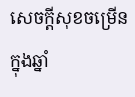សេចក្តីសុខចម្រើនក្នុងឆ្នាំ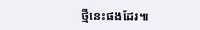ថ្មីនេះផងដែរ៕